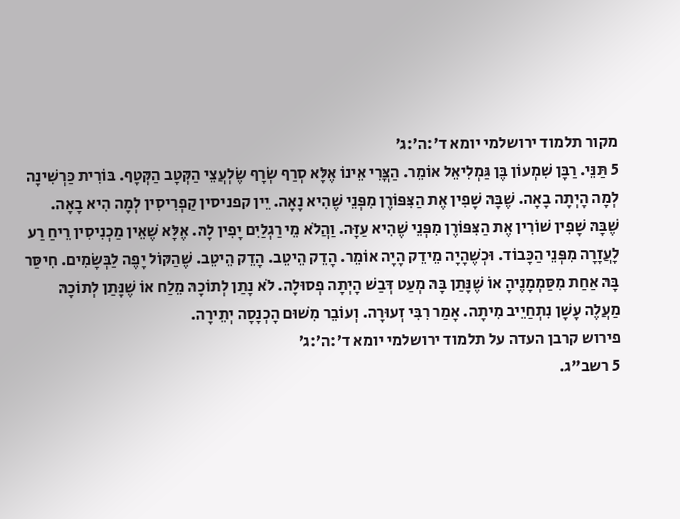מקור תלמוד ירושלמי יומא ד׳:ה׳:ג׳
5 תַּנֵּי. רַבָּן שִׁמְעוֹן בֶּן גַּמְלִיאֵל אוֹמֵר. הַצֳּרִי אֵינוֹ אֶלָּא סְרַף שְׂרָף שֶׂלְעֲצֵי הַקְּטָב הַקְּטָף. בּוֹרִית כַּרְשִׁינָה לְמָה הָיְתָה בָאָה. שֶׁבָּהּ שָׁפִין אֶת הַצִּפּוֹרֶן מִפְּנֵי שֶׁהִיא נָאָה. יֵין קפניסין קַפְרִיסִין לְמָה הִיא בָאָה. שֶׁבָּהּ שָׁפִין שׁוֹרִין אֶת הַצִּפּוֹרֶן מִפְּנֵי שֶׁהִיא עַזָּה. וַהֲלֹא מֵי רַגְלַיִם יָפִין לָהּ. אֶלָּא שֶׁאֵין מַכְנִיסִין רֵיחַ רַע לָעֲזָרָה מִפְּנֵי הַכָּבוֹד. וּכְשֶׁהָיָה מֵידֵק הָיָה אוֹמֵר. הָדֵק הֵיטֵב. הָדֵק הֵיטֵב. שֶׁהַקּוֹל יָפֶה לַבְּשָׂמִים. חִיסַּר בָּהּ אַחַת מִסַּמְמָנֶיהָ אוֹ שֶׁנָּתַן בָּהּ מְעַט דְּבַשׁ הָיְתָה פְסוּלָה. לֹא נָתַן לְתוֹכָהּ מֵלַח אוֹ שֶׁנָּתַן לְתוֹכָהּ מַעֲלֶה עָשָׁן נִתְחַיֵיב מִיתָה. אָמַר רִבִּי זְעוּרָה. וְעוֹבֵר מִשׁוּם הָכְנָסָה יְתֵירָה.
פירוש קרבן העדה על תלמוד ירושלמי יומא ד׳:ה׳:ג׳
5 רשב"ג.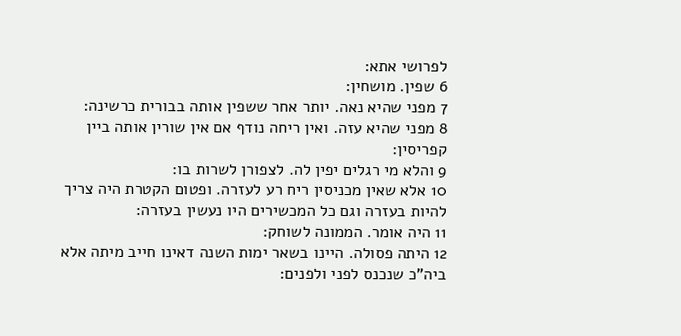לפרושי אתא:
6 שפין. מושחין:
7 מפני שהיא נאה. יותר אחר ששפין אותה בבורית כרשינה:
8 מפני שהיא עזה. ואין ריחה נודף אם אין שורין אותה ביין קפריסין:
9 והלא מי רגלים יפין לה. לצפורן לשרות בו:
10 אלא שאין מכניסין ריח רע לעזרה. ופטום הקטרת היה צריך להיות בעזרה וגם כל המכשירים היו נעשין בעזרה:
11 היה אומר. הממונה לשוחק:
12 היתה פסולה. היינו בשאר ימות השנה דאינו חייב מיתה אלא ביה"כ שנכנס לפני ולפנים: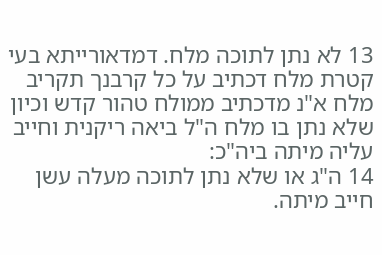13 לא נתן לתוכה מלח. דמדאורייתא בעי קטרת מלח דכתיב על כל קרבנך תקריב מלח א"נ מדכתיב ממולח טהור קדש וכיון שלא נתן בו מלח ה"ל ביאה ריקנית וחייב עליה מיתה ביה"כ:
14 ה"ג או שלא נתן לתוכה מעלה עשן חייב מיתה.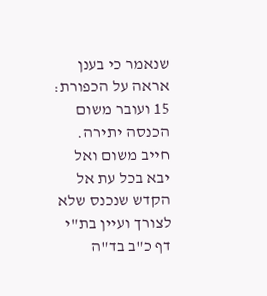שנאמר כי בענן אראה על הכפורת:
15 ועובר משום הכנסה יתירה. חייב משום ואל יבא בכל עת אל הקדש שנכנס שלא לצורך ועיין בת"י דף כ"ב בד"ה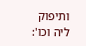ותיפוק ליה וכו':